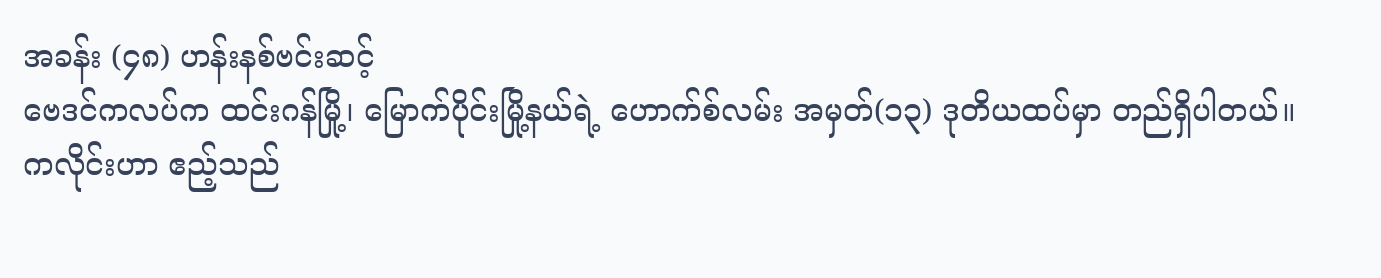အခန်း (၄၈) ဟန်းနစ်ဗင်းဆင့်
ဗေဒင်ကလပ်က ထင်းဂန်မြို့၊ မြောက်ပိုင်းမြို့နယ်ရဲ့ ဟောက်စ်လမ်း အမှတ်(၁၃) ဒုတိယထပ်မှာ တည်ရှိပါတယ်။
ကလိုင်းဟာ ဧည့်သည်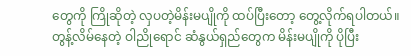တွေကို ကြိုဆိုတဲ့ လှပတဲ့မိန်းမပျိုကို ထပ်ပြီးတော့ တွေ့လိုက်ရပါတယ်။ တွန့်လိမ်နေတဲ့ ဝါညိုရောင် ဆံနွယ်ရှည်တွေက မိန်းမပျိုကို ပိုပြီး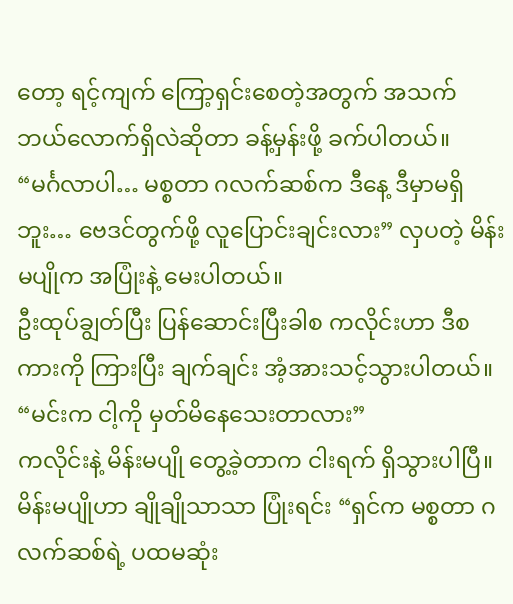တော့ ရင့်ကျက် ကြော့ရှင်းစေတဲ့အတွက် အသက် ဘယ်လောက်ရှိလဲဆိုတာ ခန့်မှန်းဖို့ ခက်ပါတယ်။
“မင်္ဂလာပါ… မစ္စတာ ဂလက်ဆစ်က ဒီနေ့ ဒီမှာမရှိဘူး… ဗေဒင်တွက်ဖို့ လူပြောင်းချင်းလား” လှပတဲ့ မိန်းမပျိုက အပြုံးနဲ့ မေးပါတယ်။
ဦးထုပ်ချွတ်ပြီး ပြန်ဆောင်းပြီးခါစ ကလိုင်းဟာ ဒီစကားကို ကြားပြီး ချက်ချင်း အံ့အားသင့်သွားပါတယ်။
“မင်းက ငါ့ကို မှတ်မိနေသေးတာလား”
ကလိုင်းနဲ့ မိန်းမပျို တွေ့ခဲ့တာက ငါးရက် ရှိသွားပါပြီ။
မိန်းမပျိုဟာ ချိုချိုသာသာ ပြုံးရင်း “ရှင်က မစ္စတာ ဂလက်ဆစ်ရဲ့ ပထမဆုံး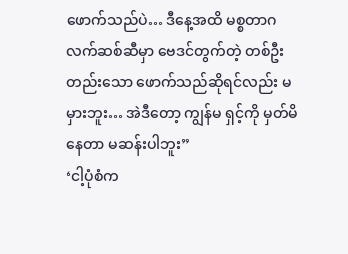ဖောက်သည်ပဲ… ဒီနေ့အထိ မစ္စတာဂလက်ဆစ်ဆီမှာ ဗေဒင်တွက်တဲ့ တစ်ဦးတည်းသော ဖောက်သည်ဆိုရင်လည်း မမှားဘူး… အဲဒီတော့ ကျွန်မ ရှင့်ကို မှတ်မိနေတာ မဆန်းပါဘူး”
‘ငါ့ပုံစံက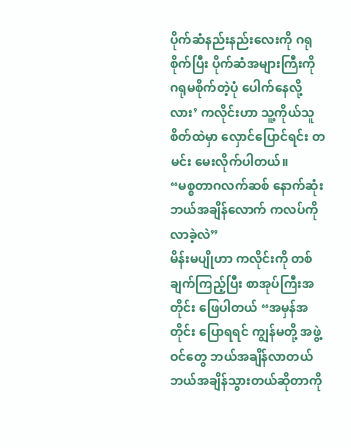ပိုက်ဆံနည်းနည်းလေးကို ဂရုစိုက်ပြီး ပိုက်ဆံအများကြီးကို ဂရုမစိုက်တဲ့ပုံ ပေါက်နေလို့လား’ ကလိုင်းဟာ သူ့ကိုယ်သူ စိတ်ထဲမှာ လှောင်ပြောင်ရင်း တမင်း မေးလိုက်ပါတယ်။
“မစ္စတာဂလက်ဆစ် နောက်ဆုံးဘယ်အချိန်လောက် ကလပ်ကို လာခဲ့လဲ”
မိန်းမပျိုဟာ ကလိုင်းကို တစ်ချက်ကြည့်ပြီး စာအုပ်ကြီးအတိုင်း ဖြေပါတယ် “အမှန်အတိုင်း ပြောရရင် ကျွန်မတို့ အဖွဲ့ဝင်တွေ ဘယ်အချိန်လာတယ် ဘယ်အချိန်သွားတယ်ဆိုတာကို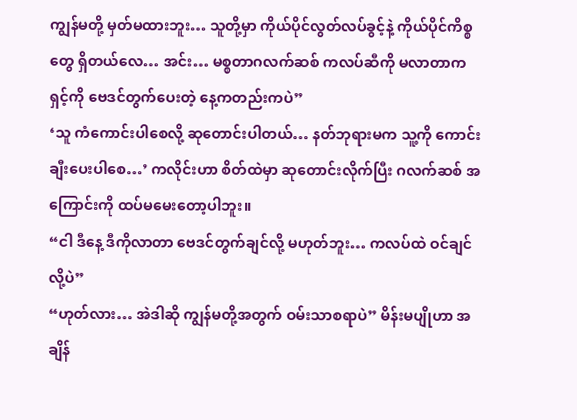ကျွန်မတို့ မှတ်မထားဘူး… သူတို့မှာ ကိုယ်ပိုင်လွတ်လပ်ခွင့်နဲ့ ကိုယ်ပိုင်ကိစ္စတွေ ရှိတယ်လေ… အင်း… မစ္စတာဂလက်ဆစ် ကလပ်ဆီကို မလာတာက ရှင့်ကို ဗေဒင်တွက်ပေးတဲ့ နေ့ကတည်းကပဲ”
‘သူ ကံကောင်းပါစေလို့ ဆုတောင်းပါတယ်… နတ်ဘုရားမက သူ့ကို ကောင်းချီးပေးပါစေ…’ ကလိုင်းဟာ စိတ်ထဲမှာ ဆုတောင်းလိုက်ပြီး ဂလက်ဆစ် အကြောင်းကို ထပ်မမေးတော့ပါဘူး။
“ငါ ဒီနေ့ ဒီကိုလာတာ ဗေဒင်တွက်ချင်လို့ မဟုတ်ဘူး… ကလပ်ထဲ ဝင်ချင်လို့ပဲ”
“ဟုတ်လား… အဲဒါဆို ကျွန်မတို့အတွက် ဝမ်းသာစရာပဲ” မိန်းမပျိုဟာ အချိန်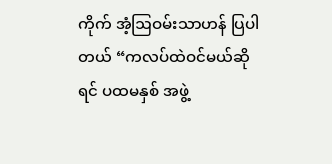ကိုက် အံ့ဩဝမ်းသာဟန် ပြပါတယ် “ကလပ်ထဲဝင်မယ်ဆိုရင် ပထမနှစ် အဖွဲ့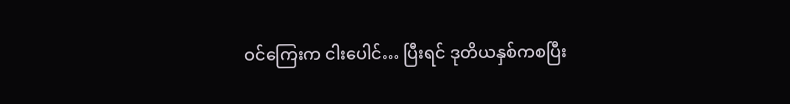ဝင်ကြေးက ငါးပေါင်… ပြီးရင် ဒုတိယနှစ်ကစပြီး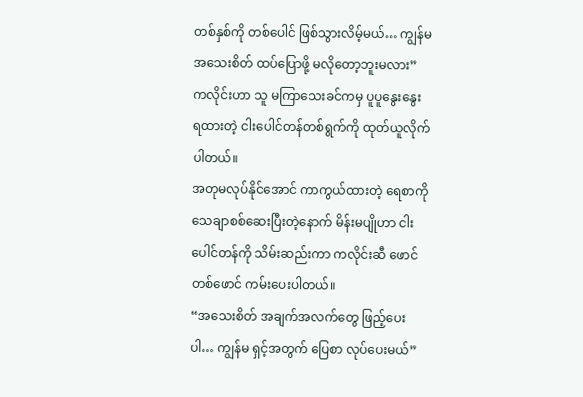တစ်နှစ်ကို တစ်ပေါင် ဖြစ်သွားလိမ့်မယ်… ကျွန်မ အသေးစိတ် ထပ်ပြောဖို့ မလိုတော့ဘူးမလား”
ကလိုင်းဟာ သူ မကြာသေးခင်ကမှ ပူပူနွေးနွေး ရထားတဲ့ ငါးပေါင်တန်တစ်ရွက်ကို ထုတ်ယူလိုက်ပါတယ်။
အတုမလုပ်နိုင်အောင် ကာကွယ်ထားတဲ့ ရေစာကို သေချာစစ်ဆေးပြီးတဲ့နောက် မိန်းမပျိုဟာ ငါးပေါင်တန်ကို သိမ်းဆည်းကာ ကလိုင်းဆီ ဖောင်တစ်ဖောင် ကမ်းပေးပါတယ်။
“အသေးစိတ် အချက်အလက်တွေ ဖြည့်ပေးပါ… ကျွန်မ ရှင့်အတွက် ပြေစာ လုပ်ပေးမယ်”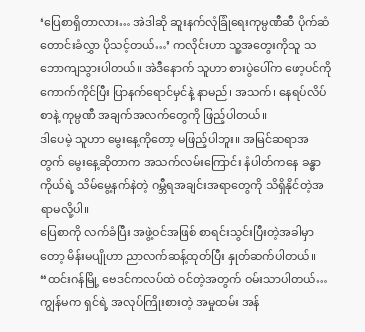‘ပြေစာရှိတာလား… အဲဒါဆို ဆူးနက်လုံခြုံရေးကုမ္ပဏီဆီ ပိုက်ဆံတောင်းခံလွှာ ပိုသင့်တယ်…’ ကလိုင်းဟာ သူ့အတွေးကိုသူ သဘောကျသွားပါတယ်။ အဲဒီနောက် သူဟာ စားပွဲပေါ်က ဖော့ပင်ကို ကောက်ကိုင်ပြီး ပြာနက်ရောင်မှင်နဲ့ နာမည်၊ အသက်၊ နေရပ်လိပ်စာနဲ့ ကုမ္ပဏီ အချက်အလက်တွေကို ဖြည့်ပါတယ်။
ဒါပေမဲ့ သူဟာ မွေးနေ့ကိုတော့ မဖြည့်ပါဘူး။ အမြင်ဆရာအတွက် မွေးနေ့ဆိုတာက အသက်လမ်းကြောင်း နံပါတ်ကနေ ခန္ဓာကိုယ်ရဲ့ သိမ်မွေ့နက်နဲတဲ့ ဂမ္ဘီရအချင်းအရာတွေကို သိရှိနိုင်တဲ့အရာမလို့ပါ။
ပြေစာကို လက်ခံပြီး အဖွဲ့ဝင်အဖြစ် စာရင်းသွင်းပြီးတဲ့အခါမှာတော့ မိန်းမပျိုဟာ ညာလက်ဆန့်ထုတ်ပြီး နှုတ်ဆက်ပါတယ်။
“ထင်းဂန်မြို့ ဗေဒင်ကလပ်ထဲ ဝင်တဲ့အတွက် ဝမ်းသာပါတယ်… ကျွန်မက ရှင်ရဲ့ အလုပ်ကြိုးစားတဲ့ အမှုထမ်း အန်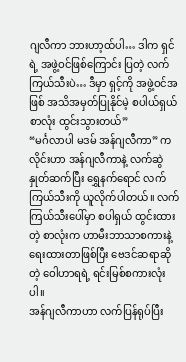ဂျလီကာ ဘားဟာ့ထ်ပါ… ဒါက ရှင်ရဲ့ အဖွဲ့ဝင်ဖြစ်ကြောင်း ပြတဲ့ လက်ကြယ်သီးပဲ… ဒီမှာ ရှင့်ကို အဖွဲ့ဝင်အဖြစ် အသိအမှတ်ပြုနိုင်မဲ့ စပါယ်ရှယ်စာလုံး ထွင်းသွားတယ်”
“မင်္ဂလာပါ မဒမ် အန်ဂျလီကာ” ကလိုင်းဟာ အန်ဂျလီကာနဲ့ လက်ဆွဲနှုတ်ဆက်ပြီး ရွှေနက်ရောင် လက်ကြယ်သီးကို ယူလိုက်ပါတယ်။ လက်ကြယ်သီးပေါ်မှာ စပါရှယ် ထွင်းထားတဲ့ စာလုံးက ဟာမီးဘာသာစကားနဲ့ ရေးထားတာဖြစ်ပြီး ဗေဒင်ဆရာဆိုတဲ့ ဝေါဟာရရဲ့ ရင်းမြစ်စကားလုံးပါ။
အန်ဂျလီကာဟာ လက်ပြန်ရုပ်ပြီး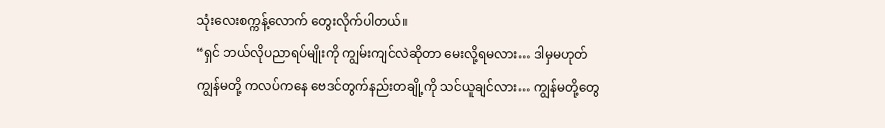သုံးလေးစက္ကန့်လောက် တွေးလိုက်ပါတယ်။
“ရှင် ဘယ်လိုပညာရပ်မျိုးကို ကျွမ်းကျင်လဲဆိုတာ မေးလို့ရမလား… ဒါမှမဟုတ် ကျွန်မတို့ ကလပ်ကနေ ဗေဒင်တွက်နည်းတချို့ကို သင်ယူချင်လား… ကျွန်မတို့တွေ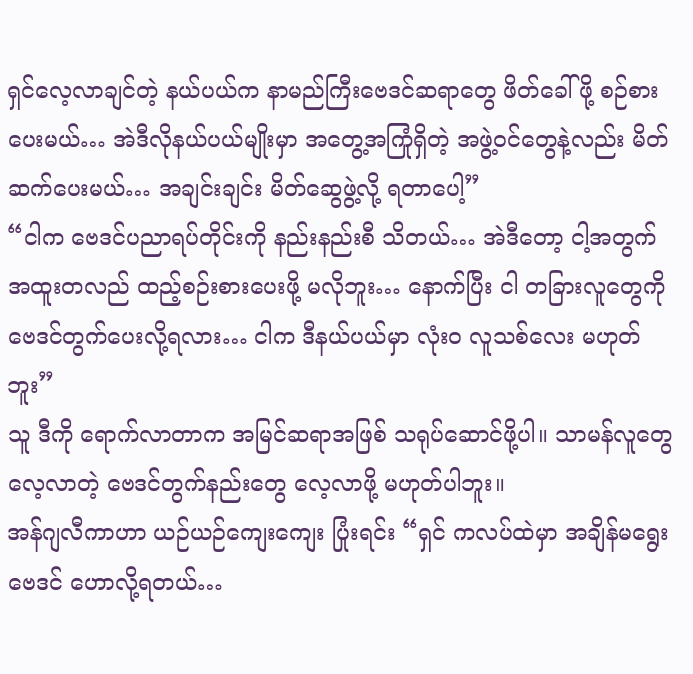ရှင်လေ့လာချင်တဲ့ နယ်ပယ်က နာမည်ကြီးဗေဒင်ဆရာတွေ ဖိတ်ခေါ်ဖို့ စဉ်စားပေးမယ်… အဲဒီလိုနယ်ပယ်မျိုးမှာ အတွေ့အကြုံရှိတဲ့ အဖွဲ့ဝင်တွေနဲ့လည်း မိတ်ဆက်ပေးမယ်… အချင်းချင်း မိတ်ဆွေဖွဲ့လို့ ရတာပေါ့”
“ငါက ဗေဒင်ပညာရပ်တိုင်းကို နည်းနည်းစီ သိတယ်… အဲဒီတော့ ငါ့အတွက် အထူးတလည် ထည့်စဉ်းစားပေးဖို့ မလိုဘူး… နောက်ပြီး ငါ တခြားလူတွေကို ဗေဒင်တွက်ပေးလို့ရလား… ငါက ဒီနယ်ပယ်မှာ လုံးဝ လူသစ်လေး မဟုတ်ဘူး”
သူ ဒီကို ရောက်လာတာက အမြင်ဆရာအဖြစ် သရုပ်ဆောင်ဖို့ပါ။ သာမန်လူတွေ လေ့လာတဲ့ ဗေဒင်တွက်နည်းတွေ လေ့လာဖို့ မဟုတ်ပါဘူး။
အန်ဂျလီကာဟာ ယဉ်ယဉ်ကျေးကျေး ပြုံးရင်း “ရှင် ကလပ်ထဲမှာ အချိန်မရွေး ဗေဒင် ဟောလို့ရတယ်…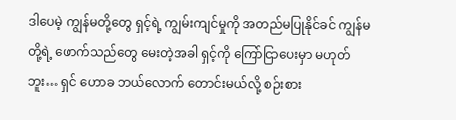ဒါပေမဲ့ ကျွန်မတို့တွေ ရှင့်ရဲ့ ကျွမ်းကျင်မှုကို အတည်မပြုနိုင်ခင် ကျွန်မတို့ရဲ့ ဖောက်သည်တွေ မေးတဲ့အခါ ရှင့်ကို ကြော်ငြာပေးမှာ မဟုတ်ဘူး… ရှင် ဟောခ ဘယ်လောက် တောင်းမယ်လို့ စဉ်းစား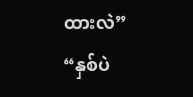ထားလဲ”
“နှစ်ပဲ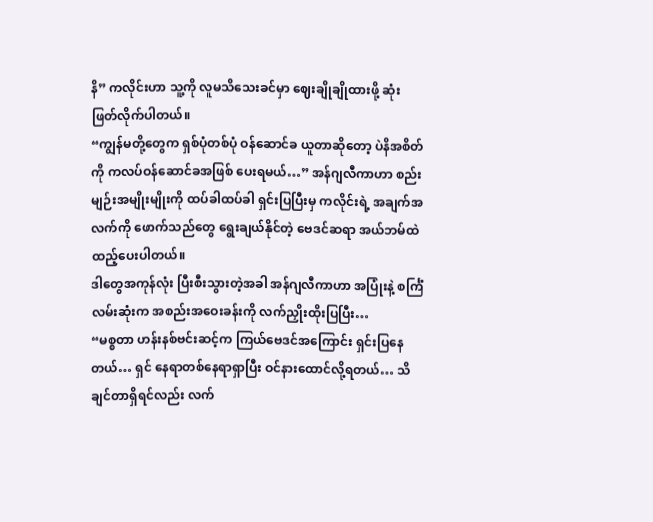နိ” ကလိုင်းဟာ သူ့ကို လူမသိသေးခင်မှာ ဈေးချိုချိုထားဖို့ ဆုံးဖြတ်လိုက်ပါတယ်။
“ကျွန်မတို့တွေက ရှစ်ပုံတစ်ပုံ ဝန်ဆောင်ခ ယူတာဆိုတော့ ပဲနိအစိတ်ကို ကလပ်ဝန်ဆောင်ခအဖြစ် ပေးရမယ်…” အန်ဂျလီကာဟာ စည်းမျဉ်းအမျိုးမျိုးကို ထပ်ခါထပ်ခါ ရှင်းပြပြီးမှ ကလိုင်းရဲ့ အချက်အလက်ကို ဖောက်သည်တွေ ရွေးချယ်နိုင်တဲ့ ဗေဒင်ဆရာ အယ်ဘမ်ထဲ ထည့်ပေးပါတယ်။
ဒါတွေအကုန်လုံး ပြီးစီးသွားတဲ့အခါ အန်ဂျလီကာဟာ အပြုံးနဲ့ စင်္ကြံလမ်းဆုံးက အစည်းအဝေးခန်းကို လက်ညှိုးထိုးပြပြီး…
“မစ္စတာ ဟန်းနစ်ဗင်းဆင့်က ကြယ်ဗေဒင်အကြောင်း ရှင်းပြနေတယ်… ရှင် နေရာတစ်နေရာရှာပြီး ဝင်နားထောင်လို့ရတယ်… သိချင်တာရှိရင်လည်း လက်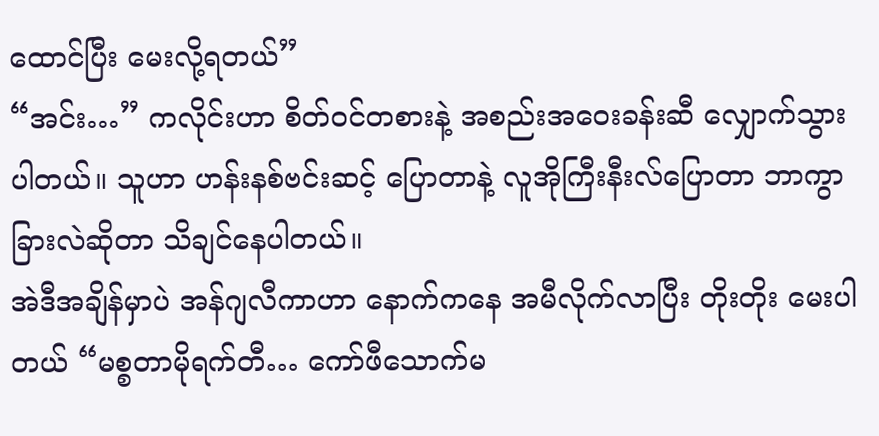ထောင်ပြီး မေးလို့ရတယ်”
“အင်း…” ကလိုင်းဟာ စိတ်ဝင်တစားနဲ့ အစည်းအဝေးခန်းဆီ လျှောက်သွားပါတယ်။ သူဟာ ဟန်းနစ်ဗင်းဆင့် ပြောတာနဲ့ လူအိုကြီးနီးလ်ပြောတာ ဘာကွာခြားလဲဆိုတာ သိချင်နေပါတယ်။
အဲဒီအချိန်မှာပဲ အန်ဂျလီကာဟာ နောက်ကနေ အမီလိုက်လာပြီး တိုးတိုး မေးပါတယ် “မစ္စတာမိုရက်တီ… ကော်ဖီသောက်မ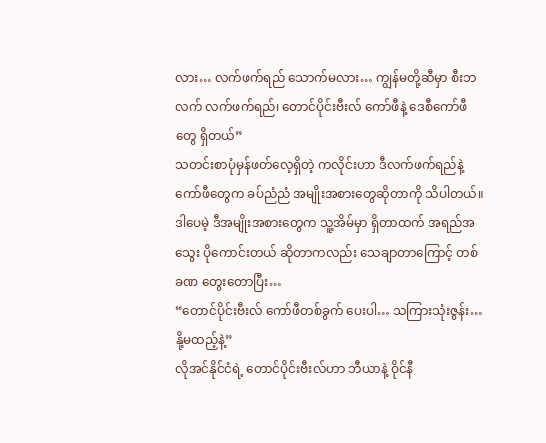လား… လက်ဖက်ရည် သောက်မလား… ကျွန်မတို့ဆီမှာ စီးဘလက် လက်ဖက်ရည်၊ တောင်ပိုင်းဗီးလ် ကော်ဖီနဲ့ ဒေစီကော်ဖီတွေ ရှိတယ်”
သတင်းစာပုံမှန်ဖတ်လေ့ရှိတဲ့ ကလိုင်းဟာ ဒီလက်ဖက်ရည်နဲ့ ကော်ဖီတွေက ခပ်ညံညံ အမျိုးအစားတွေဆိုတာကို သိပါတယ်။ ဒါပေမဲ့ ဒီအမျိုးအစားတွေက သူ့အိမ်မှာ ရှိတာထက် အရည်အသွေး ပိုကောင်းတယ် ဆိုတာကလည်း သေချာတာကြောင့် တစ်ခဏ တွေးတောပြီး…
“တောင်ပိုင်းဗီးလ် ကော်ဖီတစ်ခွက် ပေးပါ… သကြားသုံးဇွန်း… နို့မထည့်နဲ့”
လိုအင်နိုင်ငံရဲ့ တောင်ပိုင်းဗီးလ်ဟာ ဘီယာနဲ့ ဝိုင်နီ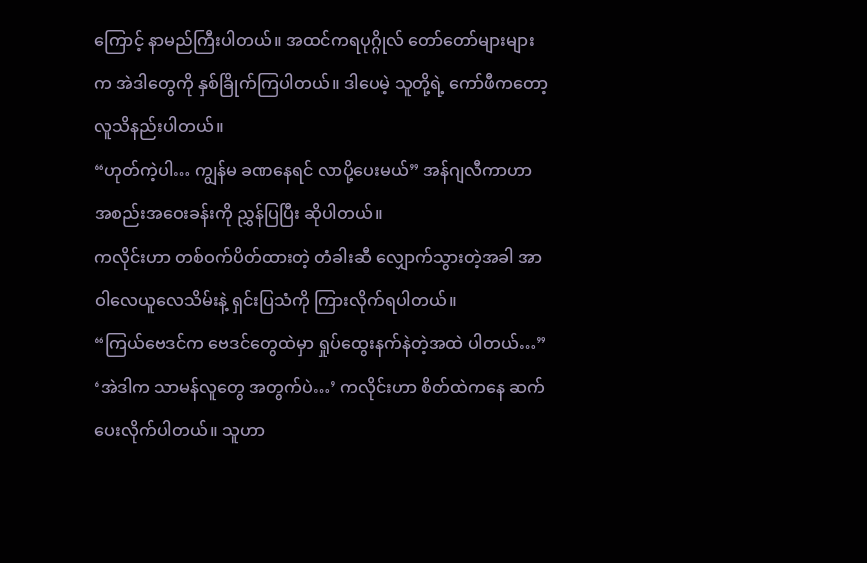ကြောင့် နာမည်ကြီးပါတယ်။ အထင်ကရပုဂ္ဂိုလ် တော်တော်များများက အဲဒါတွေကို နှစ်ခြိုက်ကြပါတယ်။ ဒါပေမဲ့ သူတို့ရဲ့ ကော်ဖီကတော့ လူသိနည်းပါတယ်။
“ဟုတ်ကဲ့ပါ… ကျွန်မ ခဏနေရင် လာပို့ပေးမယ်” အန်ဂျလီကာဟာ အစည်းအဝေးခန်းကို ညွှန်ပြပြီး ဆိုပါတယ်။
ကလိုင်းဟာ တစ်ဝက်ပိတ်ထားတဲ့ တံခါးဆီ လျှောက်သွားတဲ့အခါ အာဝါလေယူလေသိမ်းနဲ့ ရှင်းပြသံကို ကြားလိုက်ရပါတယ်။
“ကြယ်ဗေဒင်က ဗေဒင်တွေထဲမှာ ရှုပ်ထွေးနက်နဲတဲ့အထဲ ပါတယ်…”
‘အဲဒါက သာမန်လူတွေ အတွက်ပဲ…’ ကလိုင်းဟာ စိတ်ထဲကနေ ဆက်ပေးလိုက်ပါတယ်။ သူဟာ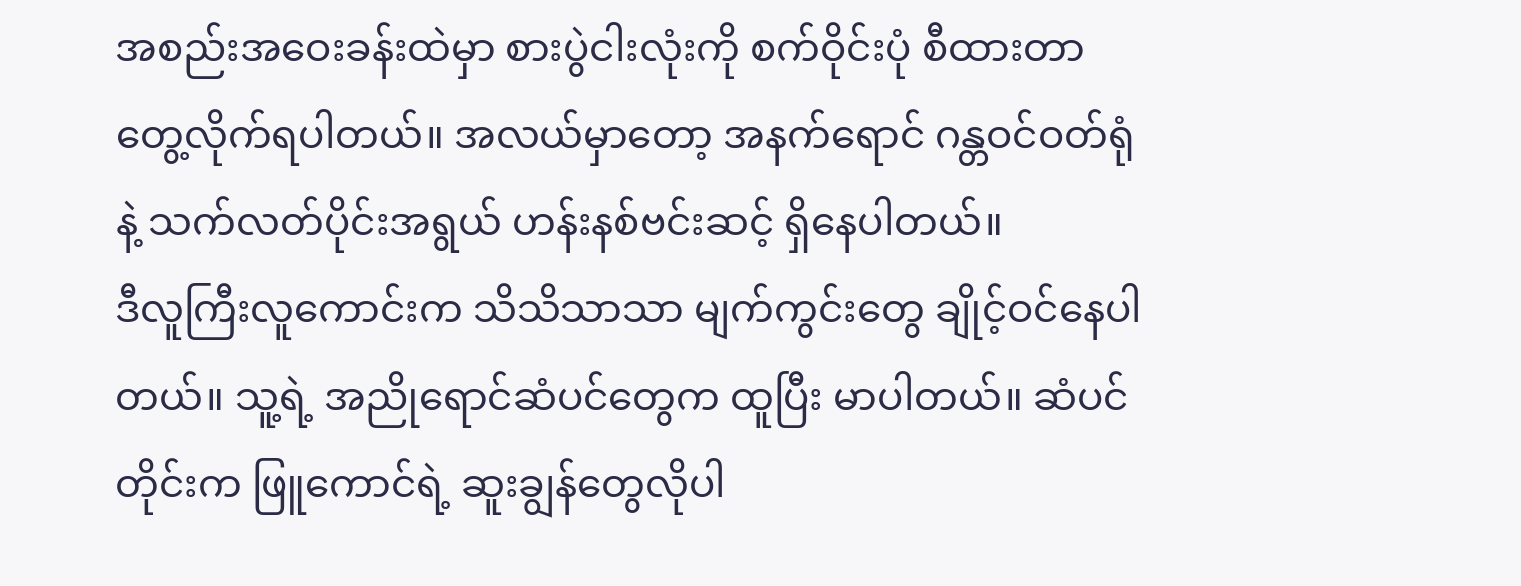အစည်းအဝေးခန်းထဲမှာ စားပွဲငါးလုံးကို စက်ဝိုင်းပုံ စီထားတာ တွေ့လိုက်ရပါတယ်။ အလယ်မှာတော့ အနက်ရောင် ဂန္တဝင်ဝတ်ရုံနဲ့ သက်လတ်ပိုင်းအရွယ် ဟန်းနစ်ဗင်းဆင့် ရှိနေပါတယ်။
ဒီလူကြီးလူကောင်းက သိသိသာသာ မျက်ကွင်းတွေ ချိုင့်ဝင်နေပါတယ်။ သူ့ရဲ့ အညိုရောင်ဆံပင်တွေက ထူပြီး မာပါတယ်။ ဆံပင်တိုင်းက ဖြူကောင်ရဲ့ ဆူးချွန်တွေလိုပါ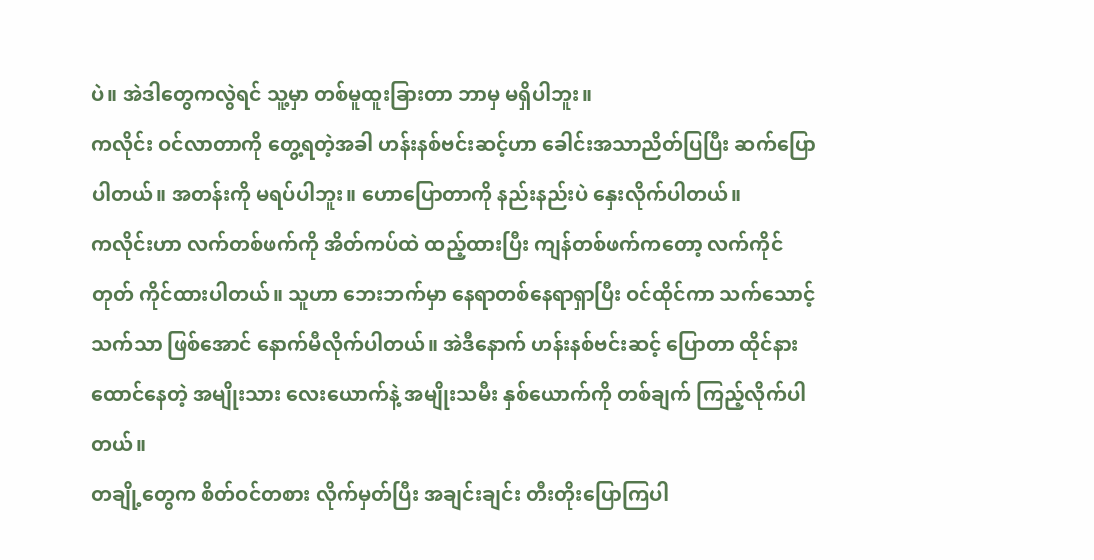ပဲ။ အဲဒါတွေကလွဲရင် သူ့မှာ တစ်မူထူးခြားတာ ဘာမှ မရှိပါဘူး။
ကလိုင်း ဝင်လာတာကို တွေ့ရတဲ့အခါ ဟန်းနစ်ဗင်းဆင့်ဟာ ခေါင်းအသာညိတ်ပြပြီး ဆက်ပြောပါတယ်။ အတန်းကို မရပ်ပါဘူး။ ဟောပြောတာကို နည်းနည်းပဲ နှေးလိုက်ပါတယ်။
ကလိုင်းဟာ လက်တစ်ဖက်ကို အိတ်ကပ်ထဲ ထည့်ထားပြီး ကျန်တစ်ဖက်ကတော့ လက်ကိုင်တုတ် ကိုင်ထားပါတယ်။ သူဟာ ဘေးဘက်မှာ နေရာတစ်နေရာရှာပြီး ဝင်ထိုင်ကာ သက်သောင့်သက်သာ ဖြစ်အောင် နောက်မီလိုက်ပါတယ်။ အဲဒီနောက် ဟန်းနစ်ဗင်းဆင့် ပြောတာ ထိုင်နားထောင်နေတဲ့ အမျိုးသား လေးယောက်နဲ့ အမျိုးသမီး နှစ်ယောက်ကို တစ်ချက် ကြည့်လိုက်ပါတယ်။
တချို့တွေက စိတ်ဝင်တစား လိုက်မှတ်ပြီး အချင်းချင်း တီးတိုးပြောကြပါ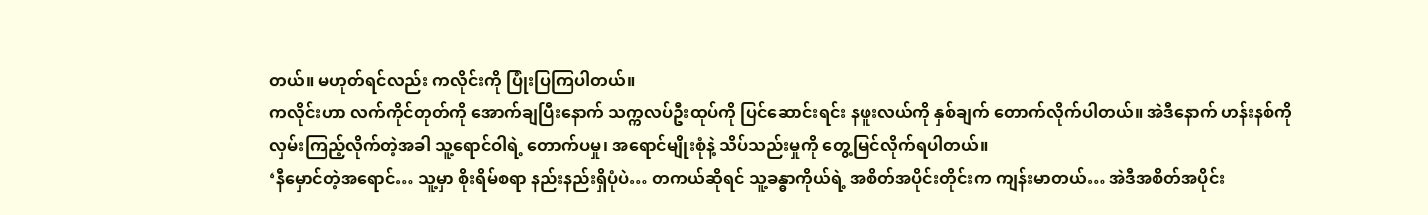တယ်။ မဟုတ်ရင်လည်း ကလိုင်းကို ပြုံးပြကြပါတယ်။
ကလိုင်းဟာ လက်ကိုင်တုတ်ကို အောက်ချပြီးနောက် သက္ကလပ်ဦးထုပ်ကို ပြင်ဆောင်းရင်း နဖူးလယ်ကို နှစ်ချက် တောက်လိုက်ပါတယ်။ အဲဒီနောက် ဟန်းနစ်ကို လှမ်းကြည့်လိုက်တဲ့အခါ သူ့ရောင်ဝါရဲ့ တောက်ပမှု၊ အရောင်မျိုးစုံနဲ့ သိပ်သည်းမှုကို တွေ့မြင်လိုက်ရပါတယ်။
‘နီမှောင်တဲ့အရောင်… သူ့မှာ စိုးရိမ်စရာ နည်းနည်းရှိပုံပဲ… တကယ်ဆိုရင် သူ့ခန္ဓာကိုယ်ရဲ့ အစိတ်အပိုင်းတိုင်းက ကျန်းမာတယ်… အဲဒီအစိတ်အပိုင်း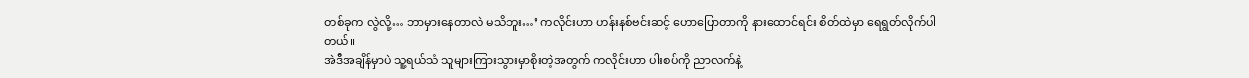တစ်ခုက လွဲလို့… ဘာမှားနေတာလဲ မသိဘူး…’ ကလိုင်းဟာ ဟန်းနစ်ဗင်းဆင့် ဟောပြောတာကို နားထောင်ရင်း စိတ်ထဲမှာ ရေရွတ်လိုက်ပါတယ်။
အဲဒီအချိန်မှာပဲ သူ့ရယ်သံ သူများကြားသွားမှာစိုးတဲ့အတွက် ကလိုင်းဟာ ပါးစပ်ကို ညာလက်နဲ့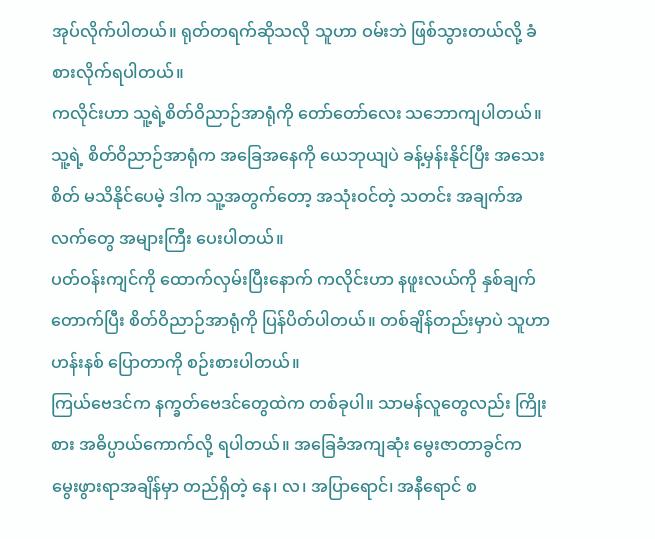အုပ်လိုက်ပါတယ်။ ရုတ်တရက်ဆိုသလို သူဟာ ဝမ်းဘဲ ဖြစ်သွားတယ်လို့ ခံစားလိုက်ရပါတယ်။
ကလိုင်းဟာ သူ့ရဲ့စိတ်ဝိညာဉ်အာရုံကို တော်တော်လေး သဘောကျပါတယ်။ သူ့ရဲ့ စိတ်ဝိညာဉ်အာရုံက အခြေအနေကို ယေဘုယျပဲ ခန့်မှန်းနိုင်ပြီး အသေးစိတ် မသိနိုင်ပေမဲ့ ဒါက သူ့အတွက်တော့ အသုံးဝင်တဲ့ သတင်း အချက်အလက်တွေ အများကြီး ပေးပါတယ်။
ပတ်ဝန်းကျင်ကို ထောက်လှမ်းပြီးနောက် ကလိုင်းဟာ နဖူးလယ်ကို နှစ်ချက်တောက်ပြီး စိတ်ဝိညာဉ်အာရုံကို ပြန်ပိတ်ပါတယ်။ တစ်ချိန်တည်းမှာပဲ သူဟာ ဟန်းနစ် ပြောတာကို စဉ်းစားပါတယ်။
ကြယ်ဗေဒင်က နက္ခတ်ဗေဒင်တွေထဲက တစ်ခုပါ။ သာမန်လူတွေလည်း ကြိုးစား အဓိပ္ပာယ်ကောက်လို့ ရပါတယ်။ အခြေခံအကျဆုံး မွေးဇာတာခွင်က မွေးဖွားရာအချိန်မှာ တည်ရှိတဲ့ နေ၊ လ၊ အပြာရောင်၊ အနီရောင် စ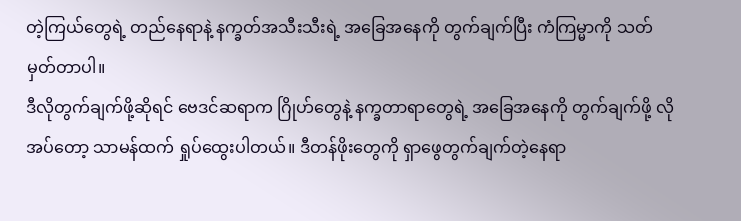တဲ့ကြယ်တွေရဲ့ တည်နေရာနဲ့ နက္ခတ်အသီးသီးရဲ့ အခြေအနေကို တွက်ချက်ပြီး ကံကြမ္မာကို သတ်မှတ်တာပါ။
ဒီလိုတွက်ချက်ဖို့ဆိုရင် ဗေဒင်ဆရာက ဂြိုဟ်တွေနဲ့ နက္ခတာရာတွေရဲ့ အခြေအနေကို တွက်ချက်ဖို့ လိုအပ်တော့ သာမန်ထက် ရှုပ်ထွေးပါတယ်။ ဒီတန်ဖိုးတွေကို ရှာဖွေတွက်ချက်တဲ့နေရာ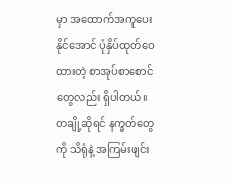မှာ အထောက်အကူပေးနိုင်အောင် ပုံနှိပ်ထုတ်ဝေထားတဲ့ စာအုပ်စာစောင်တွေလည်း ရှိပါတယ်။ တချို့ဆိုရင် နက္ခတ်တွေကို သိရုံနဲ့ အကြမ်းဖျင်း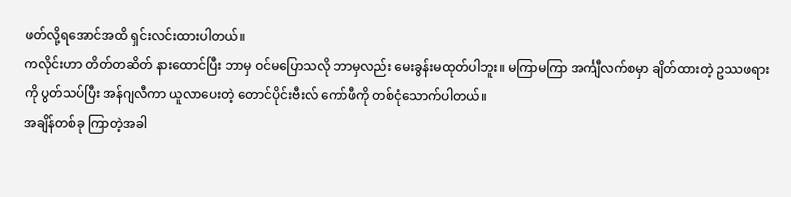ဖတ်လို့ရအောင်အထိ ရှင်းလင်းထားပါတယ်။
ကလိုင်းဟာ တိတ်တဆိတ် နားထောင်ပြီး ဘာမှ ဝင်မပြောသလို ဘာမှလည်း မေးခွန်းမထုတ်ပါဘူး။ မကြာမကြာ အင်္ကျီလက်စမှာ ချိတ်ထားတဲ့ ဥဿဖရားကို ပွတ်သပ်ပြီး အန်ဂျလီကာ ယူလာပေးတဲ့ တောင်ပိုင်းဗီးလ် ကော်ဖီကို တစ်ငုံသောက်ပါတယ်။
အချိန်တစ်ခု ကြာတဲ့အခါ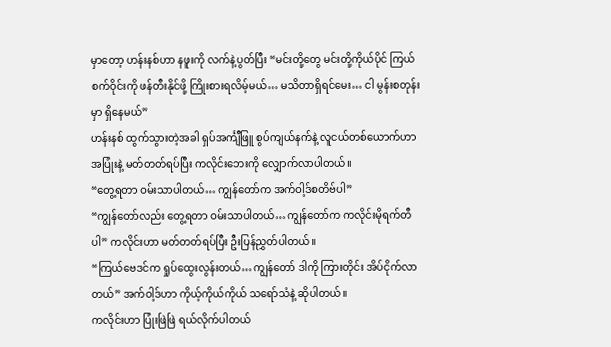မှာတော့ ဟန်းနစ်ဟာ နဖူးကို လက်နဲ့ပွတ်ပြီး “မင်းတို့တွေ မင်းတို့ကိုယ်ပိုင် ကြယ်စက်ဝိုင်းကို ဖန်တီးနိုင်ဖို့ ကြိုးစားရလိမ့်မယ်… မသိတာရှိရင်မေး… ငါ မွန်းစတုန်းမှာ ရှိနေမယ်”
ဟန်းနစ် ထွက်သွားတဲ့အခါ ရှပ်အင်္ကျီဖြူ စွပ်ကျယ်နက်နဲ့ လူငယ်တစ်ယောက်ဟာ အပြုံးနဲ့ မတ်တတ်ရပ်ပြီး ကလိုင်းဘေးကို လျှောက်လာပါတယ်။
“တွေ့ရတာ ဝမ်းသာပါတယ်… ကျွန်တော်က အက်ဝါ့ဒ်စတိဗ်ပါ”
“ကျွန်တော်လည်း တွေ့ရတာ ဝမ်းသာပါတယ်… ကျွန်တော်က ကလိုင်းမိုရက်တီပါ” ကလိုင်းဟာ မတ်တတ်ရပ်ပြီး ဦးပြန်ညွှတ်ပါတယ်။
“ကြယ်ဗေဒင်က ရှုပ်ထွေးလွန်းတယ်… ကျွန်တော် ဒါကို ကြားတိုင်း အိပ်ငိုက်လာတယ်” အက်ဝါ့ဒ်ဟာ ကိုယ့်ကိုယ်ကိုယ် သရော်သံနဲ့ ဆိုပါတယ်။
ကလိုင်းဟာ ပြုံးဖြဲဖြဲ ရယ်လိုက်ပါတယ်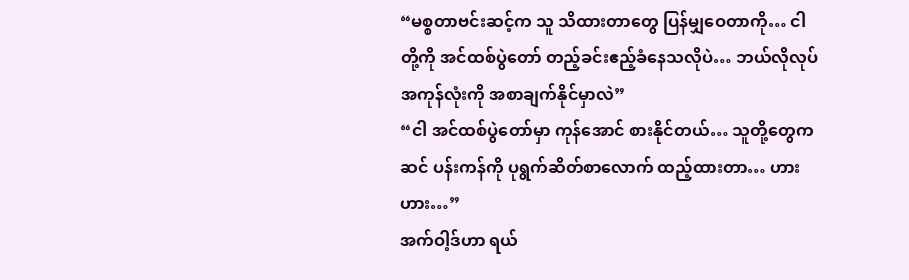“မစ္စတာဗင်းဆင့်က သူ သိထားတာတွေ ပြန်မျှဝေတာကို… ငါတို့ကို အင်ထစ်ပွဲတော် တည့်ခင်းဧည့်ခံနေသလိုပဲ… ဘယ်လိုလုပ် အကုန်လုံးကို အစာချက်နိုင်မှာလဲ”
“ငါ အင်ထစ်ပွဲတော်မှာ ကုန်အောင် စားနိုင်တယ်… သူတို့တွေက ဆင် ပန်းကန်ကို ပုရွက်ဆိတ်စာလောက် ထည့်ထားတာ… ဟားဟား…”
အက်ဝါ့ဒ်ဟာ ရယ်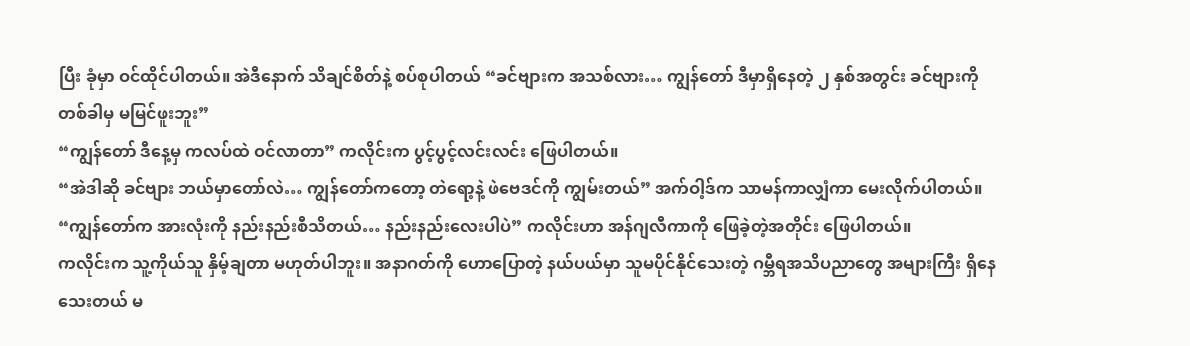ပြီး ခုံမှာ ဝင်ထိုင်ပါတယ်။ အဲဒီနောက် သိချင်စိတ်နဲ့ စပ်စုပါတယ် “ခင်ဗျားက အသစ်လား… ကျွန်တော် ဒီမှာရှိနေတဲ့ ၂ နှစ်အတွင်း ခင်ဗျားကို တစ်ခါမှ မမြင်ဖူးဘူး”
“ကျွန်တော် ဒီနေ့မှ ကလပ်ထဲ ဝင်လာတာ” ကလိုင်းက ပွင့်ပွင့်လင်းလင်း ဖြေပါတယ်။
“အဲဒါဆို ခင်ဗျား ဘယ်မှာတော်လဲ… ကျွန်တော်ကတော့ တဲရော့နဲ့ ဖဲဗေဒင်ကို ကျွမ်းတယ်” အက်ဝါ့ဒ်က သာမန်ကာလျှံကာ မေးလိုက်ပါတယ်။
“ကျွန်တော်က အားလုံးကို နည်းနည်းစီသိတယ်… နည်းနည်းလေးပါပဲ” ကလိုင်းဟာ အန်ဂျလီကာကို ဖြေခဲ့တဲ့အတိုင်း ဖြေပါတယ်။
ကလိုင်းက သူ့ကိုယ်သူ နှိမ့်ချတာ မဟုတ်ပါဘူး။ အနာဂတ်ကို ဟောပြောတဲ့ နယ်ပယ်မှာ သူမပိုင်နိုင်သေးတဲ့ ဂမ္ဘီရအသိပညာတွေ အများကြီး ရှိနေသေးတယ် မ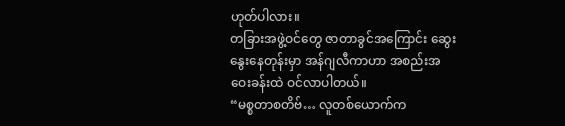ဟုတ်ပါလား။
တခြားအဖွဲ့ဝင်တွေ ဇာတာခွင်အကြောင်း ဆွေးနွေးနေတုန်းမှာ အန်ဂျလီကာဟာ အစည်းအဝေးခန်းထဲ ဝင်လာပါတယ်။
“မစ္စတာစတိဗ်… လူတစ်ယောက်က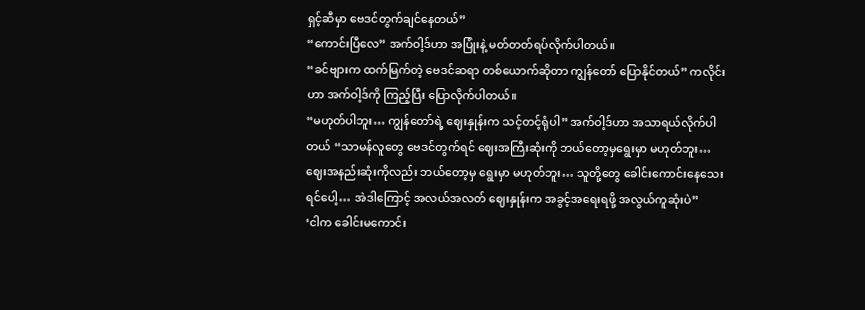ရှင့်ဆီမှာ ဗေဒင်တွက်ချင်နေတယ်”
“ကောင်းပြီလေ” အက်ဝါ့ဒ်ဟာ အပြုံးနဲ့ မတ်တတ်ရပ်လိုက်ပါတယ်။
“ခင်ဗျားက ထက်မြက်တဲ့ ဗေဒင်ဆရာ တစ်ယောက်ဆိုတာ ကျွန်တော် ပြောနိုင်တယ်” ကလိုင်းဟာ အက်ဝါ့ဒ်ကို ကြည့်ပြီး ပြောလိုက်ပါတယ်။
“မဟုတ်ပါဘူး… ကျွန်တော်ရဲ့ ဈေးနှုန်းက သင့်တင့်ရုံပါ” အက်ဝါ့ဒ်ဟာ အသာရယ်လိုက်ပါတယ် “သာမန်လူတွေ ဗေဒင်တွက်ရင် ဈေးအကြီးဆုံးကို ဘယ်တော့မှရွေးမှာ မဟုတ်ဘူး… ဈေးအနည်းဆုံးကိုလည်း ဘယ်တော့မှ ရွေးမှာ မဟုတ်ဘူး… သူတို့တွေ ခေါင်းကောင်းနေသေးရင်ပေါ့… အဲဒါကြောင့် အလယ်အလတ် ဈေးနှုန်းက အခွင့်အရေးရဖို့ အလွယ်ကူဆုံးပဲ”
‘ငါက ခေါင်းမကောင်း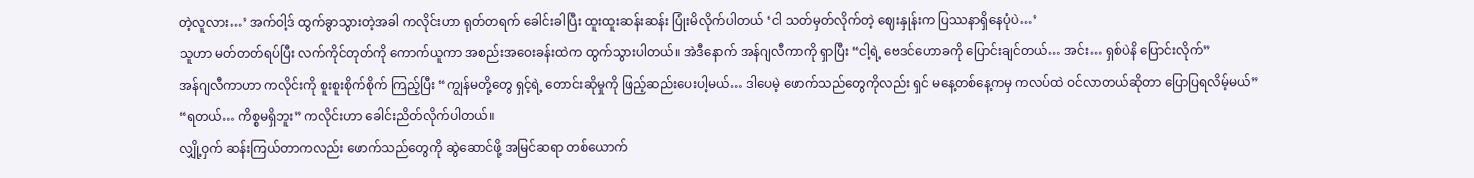တဲ့လူလား…’ အက်ဝါ့ဒ် ထွက်ခွာသွားတဲ့အခါ ကလိုင်းဟာ ရုတ်တရက် ခေါင်းခါပြီး ထူးထူးဆန်းဆန်း ပြုံးမိလိုက်ပါတယ် ‘ငါ သတ်မှတ်လိုက်တဲ့ ဈေးနှုန်းက ပြဿနာရှိနေပုံပဲ…’
သူဟာ မတ်တတ်ရပ်ပြီး လက်ကိုင်တုတ်ကို ကောက်ယူကာ အစည်းအဝေးခန်းထဲက ထွက်သွားပါတယ်။ အဲဒီနောက် အန်ဂျလီကာကို ရှာပြီး “ငါ့ရဲ့ ဗေဒင်ဟောခကို ပြောင်းချင်တယ်… အင်း… ရှစ်ပဲနိ ပြောင်းလိုက်”
အန်ဂျလီကာဟာ ကလိုင်းကို စူးစူးစိုက်စိုက် ကြည့်ပြီး “ကျွန်မတို့တွေ ရှင့်ရဲ့ တောင်းဆိုမှုကို ဖြည့်ဆည်းပေးပါ့မယ်… ဒါပေမဲ့ ဖောက်သည်တွေကိုလည်း ရှင် မနေ့တစ်နေ့ကမှ ကလပ်ထဲ ဝင်လာတယ်ဆိုတာ ပြောပြရလိမ့်မယ်”
“ရတယ်… ကိစ္စမရှိဘူး” ကလိုင်းဟာ ခေါင်းညိတ်လိုက်ပါတယ်။
လျှို့ဝှက် ဆန်းကြယ်တာကလည်း ဖောက်သည်တွေကို ဆွဲဆောင်ဖို့ အမြင်ဆရာ တစ်ယောက်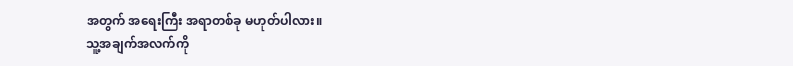အတွက် အရေးကြီး အရာတစ်ခု မဟုတ်ပါလား။
သူ့အချက်အလက်ကို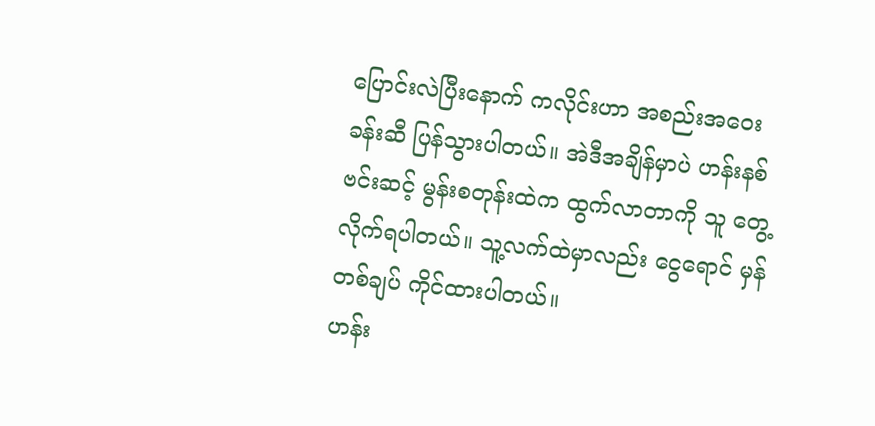ပြောင်းလဲပြီးနောက် ကလိုင်းဟာ အစည်းအဝေးခန်းဆီ ပြန်သွားပါတယ်။ အဲဒီအချိန်မှာပဲ ဟန်းနစ်ဗင်းဆင့် မွန်းစတုန်းထဲက ထွက်လာတာကို သူ တွေ့လိုက်ရပါတယ်။ သူ့လက်ထဲမှာလည်း ငွေရောင် မှန်တစ်ချပ် ကိုင်ထားပါတယ်။
ဟန်း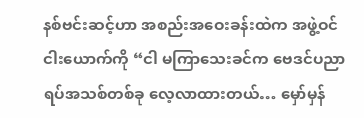နစ်ဗင်းဆင့်ဟာ အစည်းအဝေးခန်းထဲက အဖွဲ့ဝင်ငါးယောက်ကို “ငါ မကြာသေးခင်က ဗေဒင်ပညာရပ်အသစ်တစ်ခု လေ့လာထားတယ်… မှော်မှန်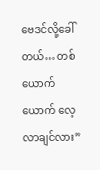ဗေဒင်လို့ခေါ်တယ်… တစ်ယောက်ယောက် လေ့လာချင်လား”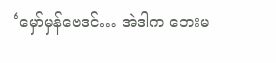‘မှော်မှန်ဗေဒင်… အဲဒါက ဘေးမ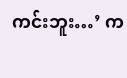ကင်းဘူး…’ က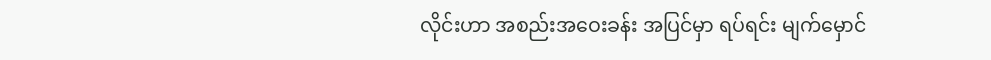လိုင်းဟာ အစည်းအဝေးခန်း အပြင်မှာ ရပ်ရင်း မျက်မှောင်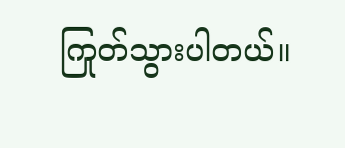ကြုတ်သွားပါတယ်။